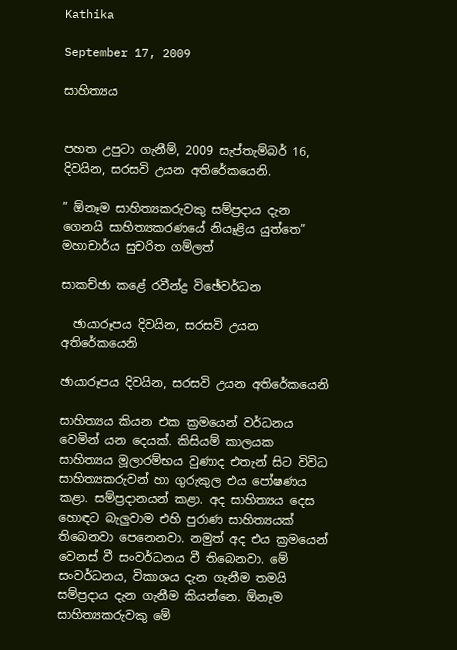Kathika

September 17, 2009

සාහිත්‍යය


පහත උපුටා ගැනීම්, 2009 සැප්තැම්බර් 16, දිවයින, සරසවි උයන අතිරේකයෙනි.

” ඕනෑම සාහිත්‍යකරුවකු සම්ප්‍රදාය දැන ගෙනයි සාහිත්‍යකරණයේ නියෑළිය යුත්තෙ”
මහාචාර්ය සුචරිත ගම්ලත්

සාකච්ඡා කළේ රවීන්ද්‍ර විඡේවර්ධන

  ඡායාරූපය දිවයින, සරසවි උයන අතිරේකයෙනි

ඡායාරූපය දිවයින, සරසවි උයන අතිරේකයෙනි

සාහිත්‍යය කියන එක ක්‍රමයෙන් වර්ධනය වෙමින් යන දෙයක්‌. කිසියම් කාලයක සාහිත්‍යය මූලාරම්භය වුණාද එතැන් සිට විවිධ සාහිත්‍යකරුවන් හා ගුරුකුල එය පෝෂණය කළා. සම්ප්‍රදානයන් කළා. අද සාහිත්‍යය දෙස හොඳට බැලුවාම එහි පුරාණ සාහිත්‍යයක්‌ තිබෙනවා පෙනෙනවා. නමුත් අද එය ක්‍රමයෙන් වෙනස්‌ වී සංවර්ධනය වී තිබෙනවා. මේ සංවර්ධනය, විකාශය දැන ගැනීම තමයි සම්ප්‍රදාය දැන ගැනීම කියන්නෙ. ඕනෑම සාහිත්‍යකරුවකු මේ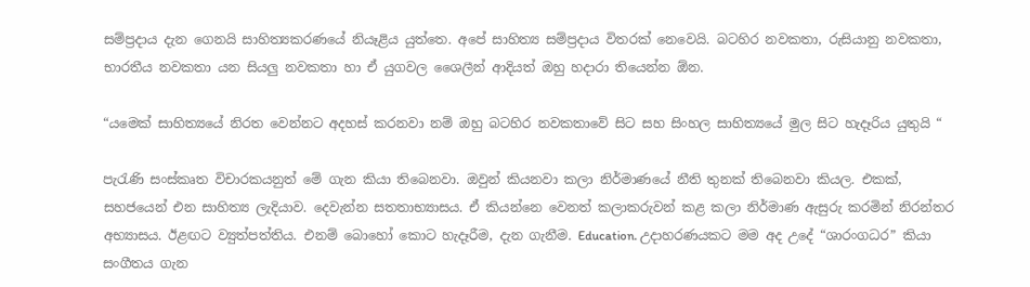සම්ප්‍රදාය දැන ගෙනයි සාහිත්‍යකරණයේ නියෑළිය යුත්තෙ. අපේ සාහිත්‍ය සම්ප්‍රදාය විතරක්‌ නෙවෙයි. බටහිර නවකතා, රුසියානු නවකතා, භාරතීය නවකතා යන සියලු නවකතා හා ඒ යුගවල ශෛලීන් ආදියත් ඔහු හදාරා තියෙන්න ඕන.

“යමෙක්‌ සාහිත්‍යයේ නිරත වෙන්නට අදහස්‌ කරනවා නම් ඔහු බටහිර නවකතාවේ සිට සහ සිංහල සාහිත්‍යයේ මුල සිට හැදෑරිය යුතුයි “

පැරැණි සංස්‌කෘත විචාරකයනුත් මේ ගැන කියා තිබෙනවා. ඔවුන් කියනවා කලා නිර්මාණයේ නීති තුනක්‌ තිබෙනවා කියල. එකක්‌, සහජයෙන් එන සාහිත්‍ය ලැදියාව. දෙවැන්න සතතාභ්‍යාසය. ඒ කියන්නෙ වෙනත් කලාකරුවන් කළ කලා නිර්මාණ ඇසුරු කරමින් නිරන්තර අභ්‍යාසය. ඊළඟට ව්‍යුත්පත්තිය. එනම් බොහෝ කොට හැදෑරීම, දැන ගැනීම. Education. උදාහරණයකට මම අද උදේ “ශාරංගධර” කියා සංගීතය ගැන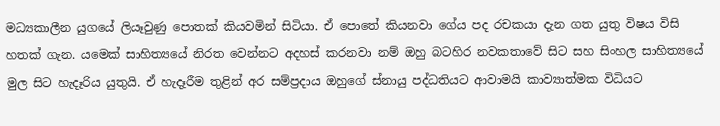මධ්‍යකාලීන යුගයේ ලියෑවුණු පොතක්‌ කියවමින් සිටියා. ඒ පොතේ කියනවා ගේය පද රචකයා දැන ගත යුතු විෂය විසි හතක්‌ ගැන. යමෙක්‌ සාහිත්‍යයේ නිරත වෙන්නට අදහස්‌ කරනවා නම් ඔහු බටහිර නවකතාවේ සිට සහ සිංහල සාහිත්‍යයේ මුල සිට හැදෑරිය යුතුයි. ඒ හැදෑරීම තුළින් අර සම්ප්‍රදාය ඔහුගේ ස්‌නායු පද්ධතියට ආවාමයි කාව්‍යාත්මක විධියට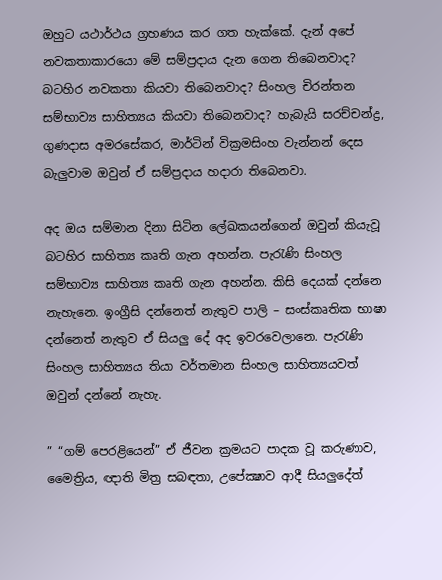ඔහුට යථාර්ථය ග්‍රහණය කර ගත හැක්‌කේ. දැන් අපේ නවකතාකාරයො මේ සම්ප්‍රදාය දැන ගෙන තිබෙනවාද? බටහිර නවකතා කියවා තිබෙනවාද? සිංහල චිරන්තන සම්භාව්‍ය සාහිත්‍යය කියවා තිබෙනවාද? හැබැයි සරච්චන්ද්‍ර, ගුණදාස අමරසේකර, මාර්ටින් වික්‍රමසිංහ වැන්නන් දෙස බැලුවාම ඔවුන් ඒ සම්ප්‍රදාය හදාරා තිබෙනවා.

අද ඔය සම්මාන දිනා සිටින ලේඛකයන්ගෙන් ඔවුන් කියැවූ බටහිර සාහිත්‍ය කෘති ගැන අහන්න. පැරැණි සිංහල සම්භාව්‍ය සාහිත්‍ය කෘති ගැන අහන්න. කිසි දෙයක්‌ දන්නෙ නැහැනෙ. ඉංග්‍රීසි දන්නෙත් නැතුව පාලි – සංස්‌කෘතික භාෂා දන්නෙත් නැතුව ඒ සියලු දේ අද ඉවරවෙලානෙ. පැරැණි සිංහල සාහිත්‍යය තියා වර්තමාන සිංහල සාහිත්‍යයවත් ඔවුන් දන්නේ නැහැ.

” “ගම් පෙරළියෙන්” ඒ ජීවන ක්‍රමයට පාදක වූ කරුණාව, මෛත්‍රිය, ඥාති මිත්‍ර සබඳතා, උපේක්‍ෂාව ආදී සියලුදේත්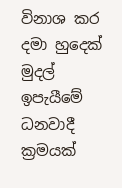විනාශ කර දමා හුදෙක්‌ මුදල් ඉපැයීමේ ධනවාදී ක්‍රමයක්‌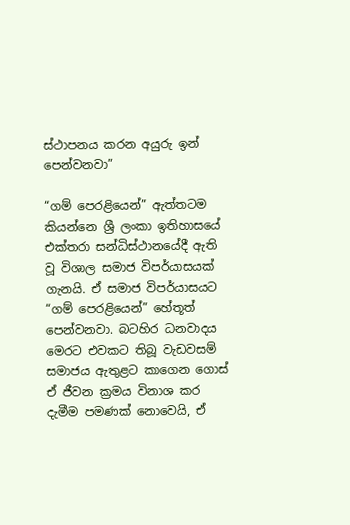ස්‌ථාපනය කරන අයුරු ඉන් පෙන්වනවා”

“ගම් පෙරළියෙන්” ඇත්තටම කියන්නෙ ශ්‍රී ලංකා ඉතිහාසයේ එක්‌තරා සන්ධිස්‌ථානයේදී ඇති වූ විශාල සමාජ විපර්යාසයක්‌ ගැනයි. ඒ සමාජ විපර්යාසයට “ගම් පෙරළියෙන්” හේතූත් පෙන්වනවා. බටහිර ධනවාදය මෙරට එවකට තිබූ වැඩවසම් සමාජය ඇතුළට කාගෙන ගොස්‌ ඒ ජීවන ක්‍රමය විනාශ කර දැමීම පමණක්‌ නොවෙයි, ඒ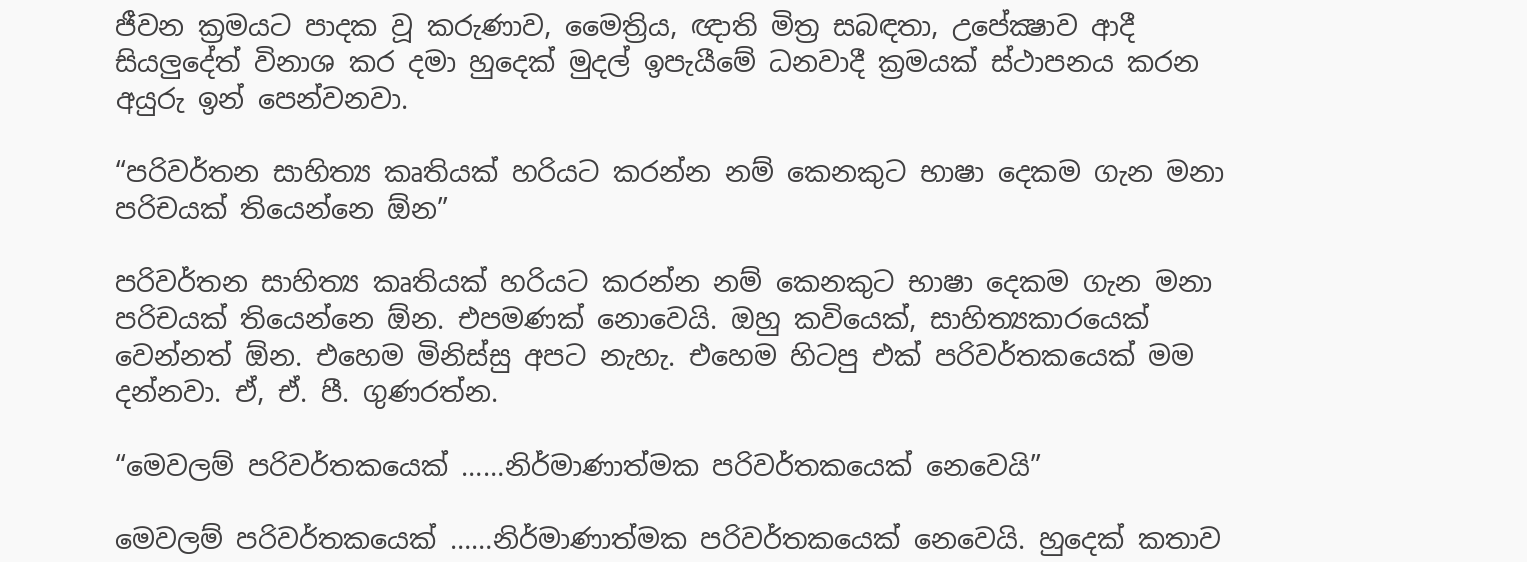ජීවන ක්‍රමයට පාදක වූ කරුණාව, මෛත්‍රිය, ඥාති මිත්‍ර සබඳතා, උපේක්‍ෂාව ආදී සියලුදේත් විනාශ කර දමා හුදෙක්‌ මුදල් ඉපැයීමේ ධනවාදී ක්‍රමයක්‌ ස්‌ථාපනය කරන අයුරු ඉන් පෙන්වනවා.

“පරිවර්තන සාහිත්‍ය කෘතියක්‌ හරියට කරන්න නම් කෙනකුට භාෂා දෙකම ගැන මනා පරිචයක්‌ තියෙන්නෙ ඕන”

පරිවර්තන සාහිත්‍ය කෘතියක්‌ හරියට කරන්න නම් කෙනකුට භාෂා දෙකම ගැන මනා පරිචයක්‌ තියෙන්නෙ ඕන. එපමණක්‌ නොවෙයි. ඔහු කවියෙක්‌, සාහිත්‍යකාරයෙක්‌ වෙන්නත් ඕන. එහෙම මිනිස්‌සු අපට නැහැ. එහෙම හිටපු එක්‌ පරිවර්තකයෙක්‌ මම දන්නවා. ඒ, ඒ. පී. ගුණරත්න.

“මෙවලම් පරිවර්තකයෙක්‌ ……නිර්මාණාත්මක පරිවර්තකයෙක්‌ නෙවෙයි”

මෙවලම් පරිවර්තකයෙක්‌ ……නිර්මාණාත්මක පරිවර්තකයෙක්‌ නෙවෙයි. හුදෙක්‌ කතාව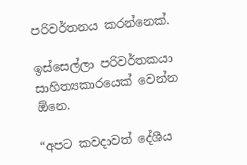පරිවර්තනය කරන්නෙක්‌.

ඉස්‌සෙල්ලා පරිවර්තකයා සාහිත්‍යකාරයෙක්‌ වෙන්න ඕනෙ.

“අපට කවදාවත් දේශීය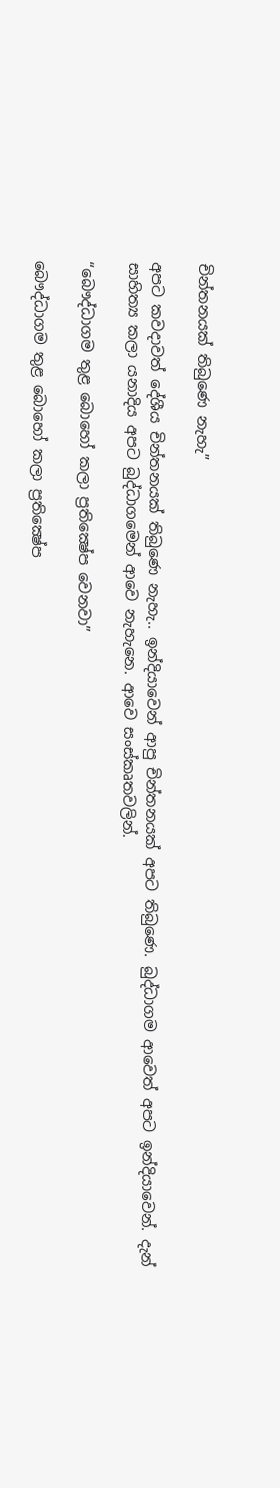චින්තනයක්‌ තිබුණෙ නැහැ”

අපට කවදාවත් දේශීය චින්තනයක්‌ තිබුණෙ නැහැ.. ඉන්දියාවෙන් ආපු චින්තනයක්‌ අපට තිබුණෙ. බුද්ධාගම ආවෙත් අපට ඉන්දියාවෙන්. දැන් සාහිත්‍ය කලා යනාදිය අපට බුද්ධාගමෙන් ආවෙ නැහැනෙ. ආවෙ සංස්‌කෘතවලින්.

“බෞද්ධාගම තුළ බොහෝ කලා ප්‍රතික්‍ෂේප වෙනවා”

බෞද්ධාගම තුළ බොහෝ කලා ප්‍රතික්‍ෂේප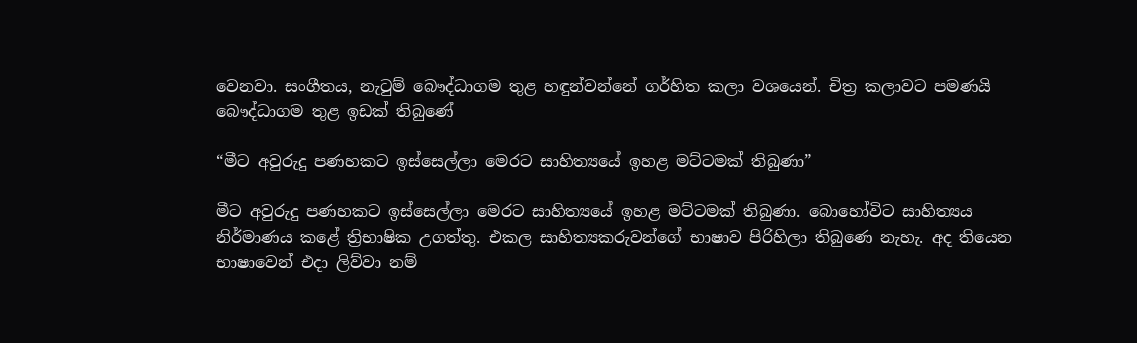වෙනවා. සංගීතය, නැටුම් බෞද්ධාගම තුළ හඳුන්වන්නේ ගර්හිත කලා වශයෙන්. චිත්‍ර කලාවට පමණයි බෞද්ධාගම තුළ ඉඩක්‌ තිබුණේ

“මීට අවුරුදු පණහකට ඉස්‌සෙල්ලා මෙරට සාහිත්‍යයේ ඉහළ මට්‌ටමක්‌ තිබුණා”

මීට අවුරුදු පණහකට ඉස්‌සෙල්ලා මෙරට සාහිත්‍යයේ ඉහළ මට්‌ටමක්‌ තිබුණා. බොහෝවිට සාහිත්‍යය නිර්මාණය කළේ ත්‍රිභාෂික උගත්තු. එකල සාහිත්‍යකරුවන්ගේ භාෂාව පිරිහිලා තිබුණෙ නැහැ. අද තියෙන භාෂාවෙන් එදා ලිව්වා නම්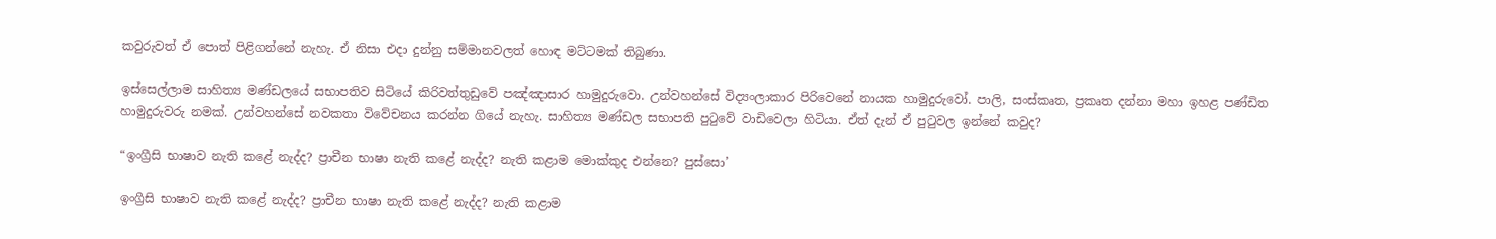කවුරුවත් ඒ පොත් පිළිගන්නේ නැහැ. ඒ නිසා එදා දුන්නු සම්මානවලත් හොඳ මට්‌ටමක්‌ තිබුණා.

ඉස්‌සෙල්ලාම සාහිත්‍ය මණ්‌ඩලයේ සභාපතිව සිටියේ කිරිවත්තුඩුවේ පඤ්ඤාසාර හාමුදුරුවො. උන්වහන්සේ විද්‍යංලාකාර පිරිවෙනේ නායක හාමුදුරුවෝ. පාලි, සංස්‌කෘත, ප්‍රකෘත දන්නා මහා ඉහළ පණ්‌ඩිත හාමුදුරුවරු නමක්‌. උන්වහන්සේ නවකතා විවේචනය කරන්න ගියේ නැහැ. සාහිත්‍ය මණ්‌ඩල සභාපති පුටුවේ වාඩිවෙලා හිටියා. ඒත් දැන් ඒ පුටුවල ඉන්නේ කවුද?

“ඉංග්‍රීසි භාෂාව නැති කළේ නැද්ද? ප්‍රාචීන භාෂා නැති කළේ නැද්ද? නැති කළාම මොක්‌කුද එන්නෙ? පුස්‌සො’

ඉංග්‍රීසි භාෂාව නැති කළේ නැද්ද? ප්‍රාචීන භාෂා නැති කළේ නැද්ද? නැති කළාම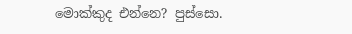මොක්‌කුද එන්නෙ? පුස්‌සො.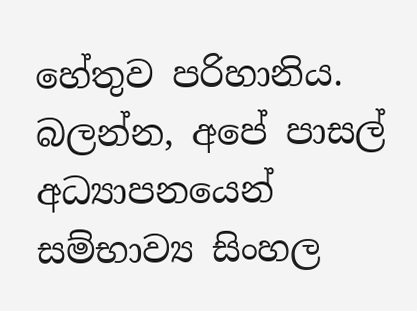හේතුව පරිහානිය. බලන්න, අපේ පාසල් අධ්‍යාපනයෙන් සම්භාව්‍ය සිංහල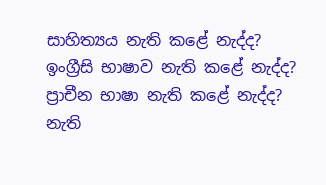සාහිත්‍යය නැති කළේ නැද්ද? ඉංග්‍රීසි භාෂාව නැති කළේ නැද්ද? ප්‍රාචීන භාෂා නැති කළේ නැද්ද? නැති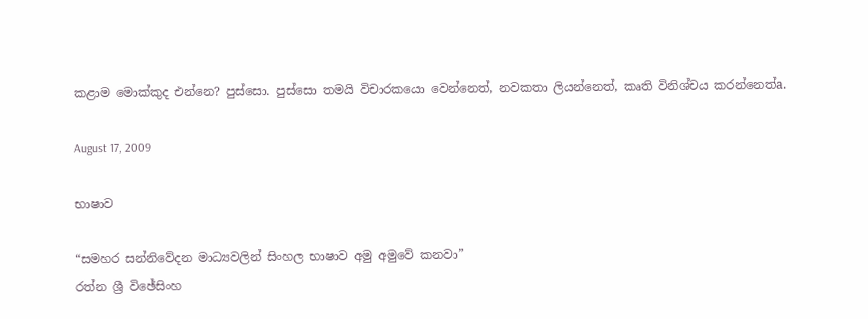කළාම මොක්‌කුද එන්නෙ? පුස්‌සො. පුස්‌සො තමයි විචාරකයො වෙන්නෙත්, නවකතා ලියන්නෙත්, කෘති විනිශ්චය කරන්නෙත්a.

August 17, 2009

භාෂාව

“සමහර සන්නිවේදන මාධ්‍යවලින් සිංහල භාෂාව අමු අමුවේ කනවා”
රත්න ශ්‍රී විඡේසිංහ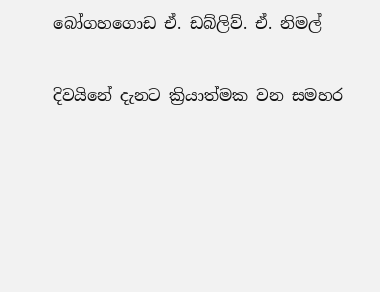බෝගහගොඩ ඒ. ඩබ්ලිව්. ඒ. නිමල්

දිවයිනේ දැනට ක්‍රියාත්මක වන සමහර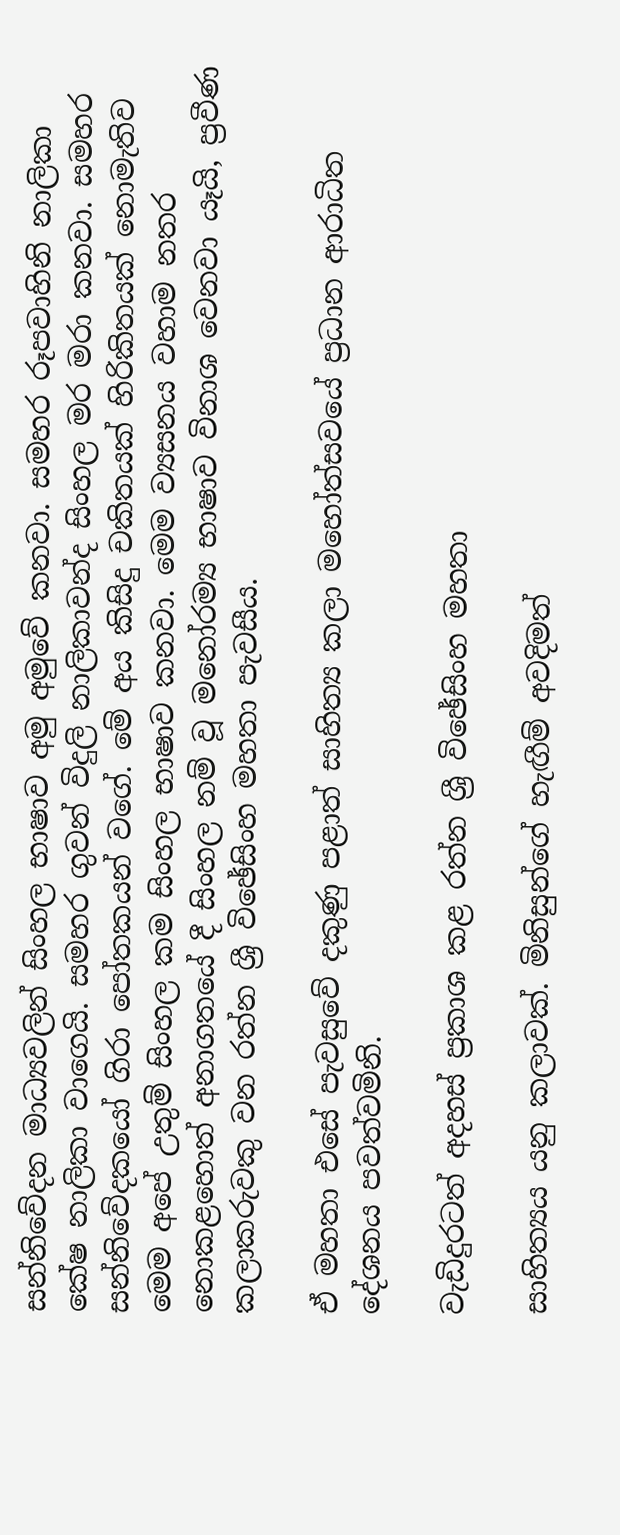සන්නිවේදන මාධ්‍යවලින් සිංහල භාෂාව අමු අමුවේ කනවා. සමහර රූපවාහිනි නාලිකා කේෂ නාලිකා වාගෙයි. සමහර ගුවන් විදුලි නාලිකාවන්ද සිංහල මර මරා කනවා. සමහර සන්නිවේදකයෝ ගිරා පෝතකයන් වගේ. මේ අය කිසිදු චකිතයක්‌ හිරිකිතයක්‌ නොමැතිව මෙම අපේ උතුම් සිංහල කම සිංහල භාෂාව කනවා. මෙම ව්‍යසනය වහාම නතර නොකළහොත් අනාගතයේ දී සිංහල නම් වූ මනෝරම්‍ය භාෂාව විනාශ වෙනවා යෑයි, ප්‍රවීණ කලාකරුවකු වන රත්න ශ්‍රී විඡේසිංහ මහතා පැවසීය.

ඒ මහතා එසේ පැවසුවේ දකුණු පළාත් සාහිත්‍ය කලා මහෝත්සවයේ ප්‍රධාන ආරාධිත දේශනය පවත්වමිනි.

වැඩිදුරටත් අදහස්‌ ප්‍රකාශ කළ රත්න ශ්‍රී විඡේසිංහ මහතා

සාහිත්‍යය යනු කලාවක්‌. මිනිසුන්ගේ හැඟීම් අවදිමත්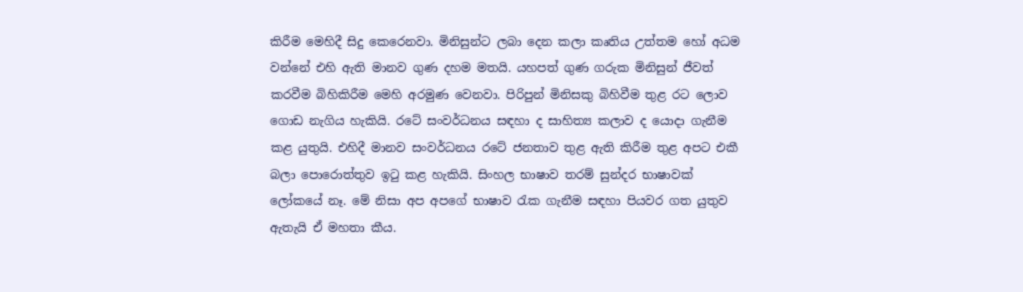කිරීම මෙහිදී සිදු කෙරෙනවා. මිනිසුන්ට ලබා දෙන කලා කෘතිය උත්තම හෝ අධම වන්නේ එහි ඇති මානව ගුණ දහම මතයි. යහපත් ගුණ ගරුක මිනිසුන් ජීවත් කරවීම බිහිකිරීම මෙහි අරමුණ වෙනවා. පිරිපුන් මිනිසකු බිහිවීම තුළ රට ලොව ගොඩ නැගිය හැකියි. රටේ සංවර්ධනය සඳහා ද සාහිත්‍ය කලාව ද යොදා ගැනීම කළ යුතුයි. එහිදී මානව සංවර්ධනය රටේ ජනතාව තුළ ඇති කිරීම තුළ අපට එකී බලා පොරොත්තුව ඉටු කළ හැකියි. සිංහල භාෂාව තරම් සුන්දර භාෂාවක්‌ ලෝකයේ නෑ. මේ නිසා අප අපගේ භාෂාව රැක ගැනීම සඳහා පියවර ගත යුතුව ඇතැයි ඒ මහතා කීය.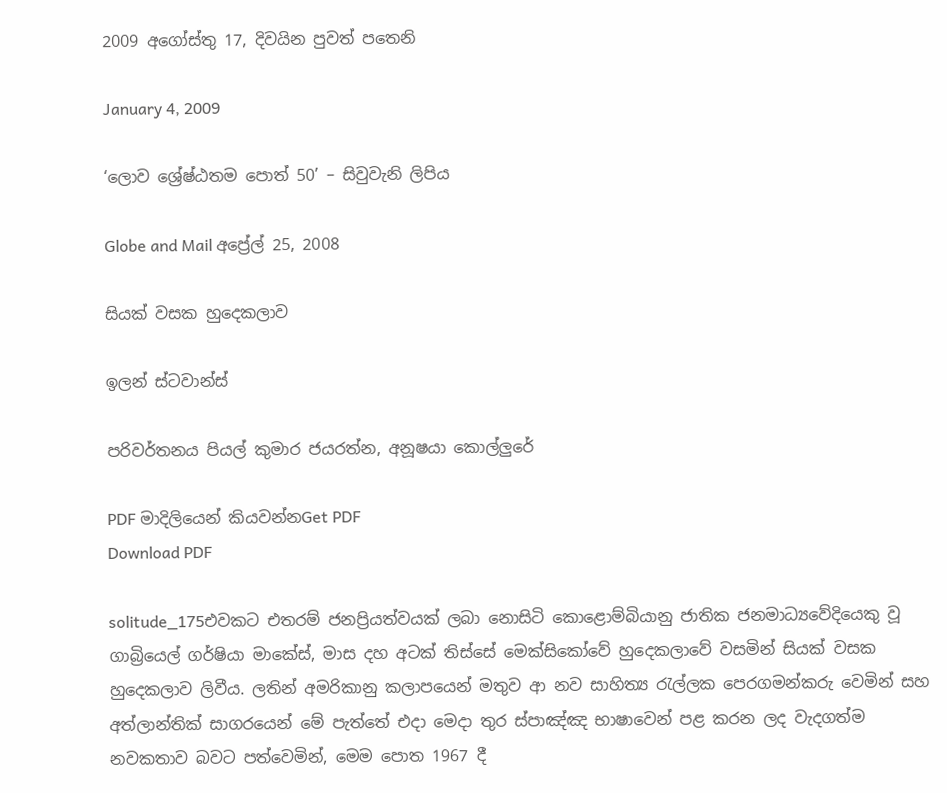2009 අගෝස්තු 17, දිවයින පුවත් පතෙනි

January 4, 2009

‘ලොව ශ්‍රේෂ්ඨතම පොත් 50’ – සිවුවැනි ලිපිය

Globe and Mail අප්‍රේල් 25, 2008

සියක් වසක හුදෙකලාව

ඉලන් ස්ටවාන්ස්

පරිවර්තනය පියල් කුමාර ජයරත්න, අනූෂ‍යා කොල්ලුරේ

PDF මාදිලියෙන් කියවන්නGet PDF
Download PDF

solitude_175එවකට එතරම් ජනප්‍රියත්වයක් ලබා නොසිටි කොළොම්බියානු ජාතික ජනමාධ්‍යවේදියෙකු වූ ගාබ්‍රියෙල් ගර්ෂියා මාකේස්, මාස දහ අටක් තිස්සේ මෙක්සිකෝවේ හුදෙකලාවේ වසමින් සියක් වසක හුදෙකලාව ලිවීය. ලතින් අමරිකානු කලාපයෙන් මතුව ආ නව සාහිත්‍ය රැල්ලක පෙරගමන්කරු වෙමින් සහ අත්ලාන්තික් සාගරයෙන් මේ පැත්තේ එදා මෙදා තුර ස්පාඤ්ඤ භාෂාවෙන් පළ කරන ලද වැදගත්ම නවකතාව බවට පත්වෙමින්, මෙම පොත 1967 දී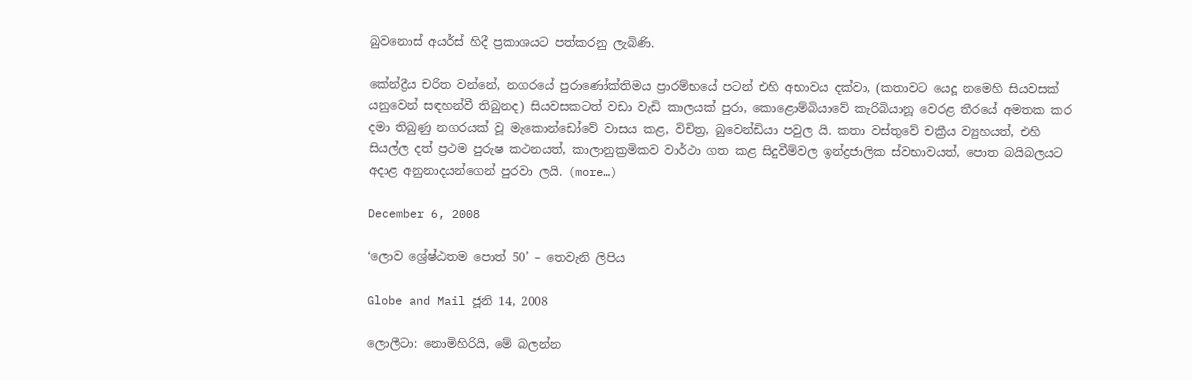බුවනොස් අයර්ස් හිදී ප්‍රකාශයට පත්කරනු ලැබිණි.

කේන්ද්‍රීය චරිත වන්නේ, නගරයේ පුරාණෝක්තිමය ප්‍රාරම්භයේ පටන් එහි අභාවය දක්වා, (කතාවට යෙදූ නමෙහි සියවසක් යනුවෙන් සඳහන්වී තිබුනද) සියවසකටත් වඩා වැඩි කාලයක් පුරා, කොළොම්බියාවේ කැරිබියානූ වෙරළ තීරයේ අමතක කර දමා තිබුණු නගරයක් වූ මැකොන්ඩෝවේ වාසය කළ, විචිත්‍ර, බුවෙන්ඩියා පවුල යි. කතා වස්තුවේ චක්‍රීය ව්‍යුහයත්, එහි සියල්ල දත් ප්‍රථම පුරුෂ කථනයත්, කාලානුක්‍රමිකව වාර්ථා ගත කළ සිදුවීම්වල ඉන්ද්‍රජාලික ස්වභාවයත්, පොත බයිබලයට අදාළ අනුනාදයන්ගෙන් පුරවා ලයි. (more…)

December 6, 2008

‘ලොව ශ්‍රේෂ්ඨතම පොත් 50’ – තෙවැනි ලිපිය

Globe and Mail ජූනි 14, 2008

ලොලීටා: නොමිහිරියි, මේ බලන්න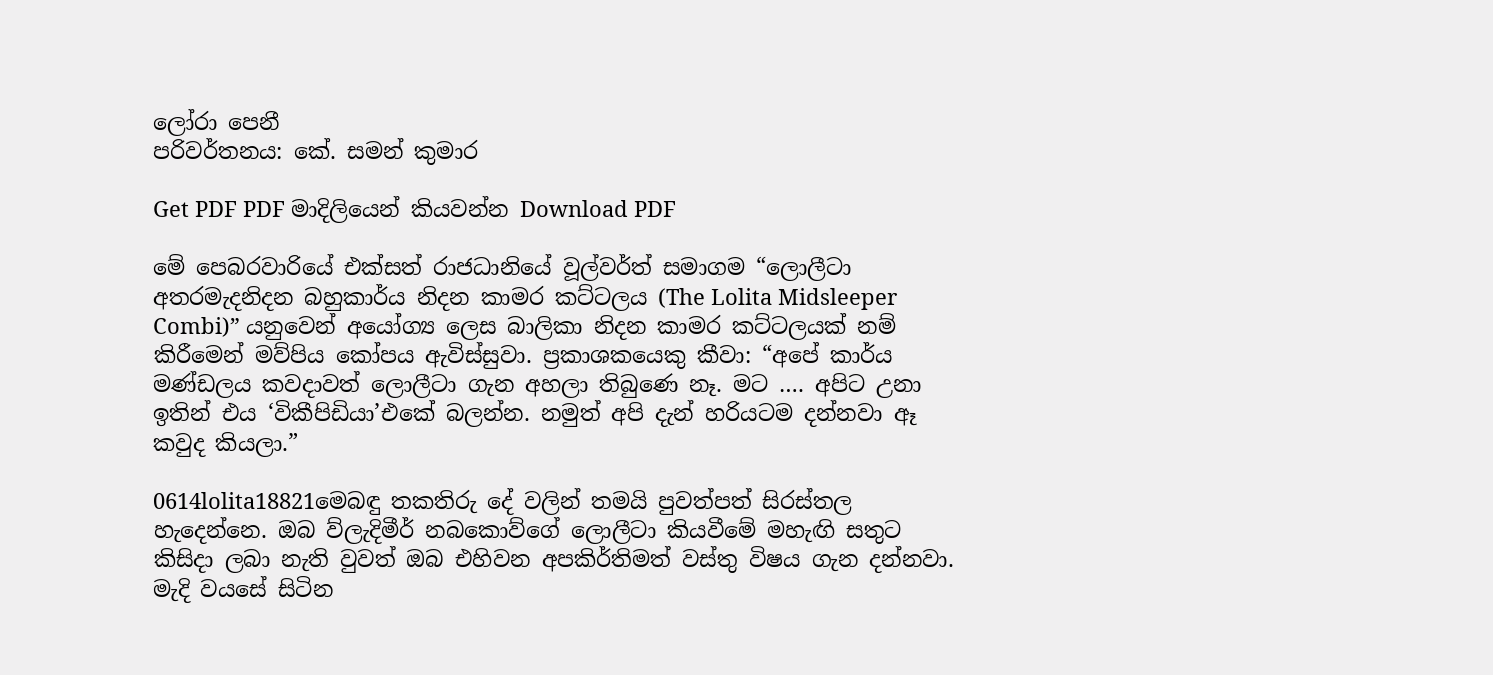ලෝරා පෙනී
පරිවර්තනය: කේ. සමන් කුමාර

Get PDF PDF මාදිලියෙන් කියවන්න Download PDF

මේ පෙබරවාරියේ එක්සත් රාජධානියේ වූල්වර්ත් සමාගම “ලොලීටා අතරමැදනිදන බහුකාර්ය නිදන කාමර කට්ටලය (The Lolita Midsleeper Combi)” යනුවෙන් අයෝග්‍ය ලෙස බාලිකා නිදන කාමර කට්ටලයක් නම් කිරීමෙන් මව්පිය කෝපය ඇවිස්සුවා. ප්‍රකාශකයෙකු කීවා: “අපේ කාර්ය මණ්ඩලය කවදාවත් ලොලීටා ගැන අහලා තිබුණෙ නෑ. මට …. අපිට උනා ඉතින් එය ‘විකීපිඩියා’එකේ බලන්න. නමුත් අපි දැන් හරියටම දන්නවා ඈ කවුද කියලා.”

0614lolita18821මෙබඳු තකතිරු දේ වලින් තමයි පුවත්පත් සිරස්තල හැදෙන්නෙ. ඔබ ව්ලැදිමීර් නබකොව්ගේ ලොලීටා කියවීමේ මහැඟි සතුට කිසිදා ලබා නැති වුවත් ඔබ එහිවන අපකිර්තිමත් වස්තු විෂය ගැන දන්නවා. මැදි වයසේ සිටින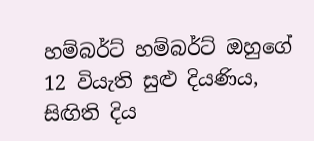හම්බර්ට් හම්බර්ට් ඔහුගේ 12 වියැති සුළු දියණිය, සිඟිති දිය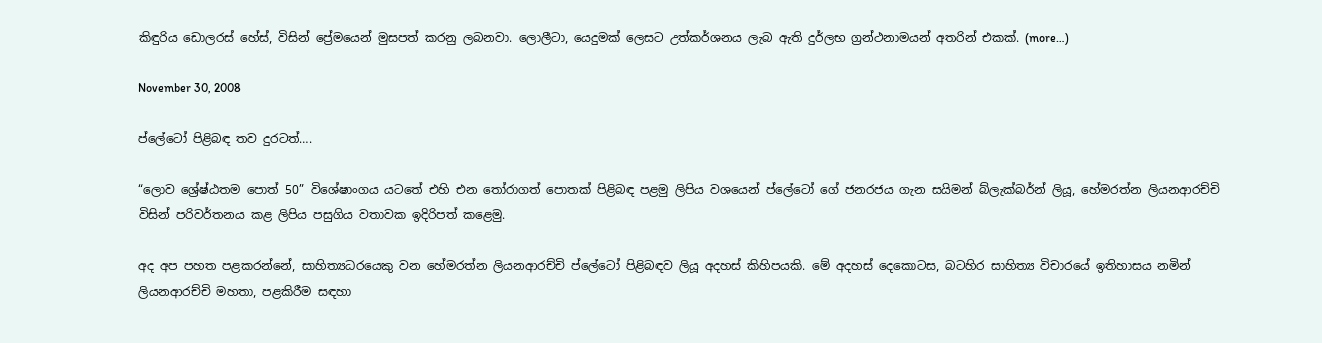කිඳුරිය ඩොලරස් හේස්, විසින් ප්‍රේමයෙන් මුසපත් කරනු ලබනවා. ලොලීටා, යෙදුමක් ලෙසට උත්කර්ශනය ලැබ ඇති දුර්ලභ ග්‍රන්ථනාමයන් අතරින් එකක්. (more…)

November 30, 2008

ප්ලේටෝ පිළිබඳ තව දුරටත්….

“ලොව ශ්‍රේෂ්ඨතම පොත් 50” විශේෂාංගය යටතේ එහි එන තෝරාගත් පොතක් පිළිබඳ පළමු ලිපිය වශයෙන් ප්ලේටෝ ගේ ජනරජය ගැන සයිමන් බ්ලැක්බර්න් ලියූ, හේමරත්න ලියනආරච්චි විසින් පරිවර්තනය කළ ලිපිය පසුගිය වතාවක ඉදිරිපත් කළෙමු.

අද අප පහත පළකරන්නේ, සාහිත්‍යධරයෙකු වන හේමරත්න ලියනආරච්චි ප්ලේටෝ පිළිබඳව ලියූ අදහස් කිහිපයකි. මේ අදහස් දෙකොටස, බටහිර සාහිත්‍ය විචාරයේ ඉතිහාසය නමින් ලියනආරච්චි මහතා, පළකිරීම සඳහා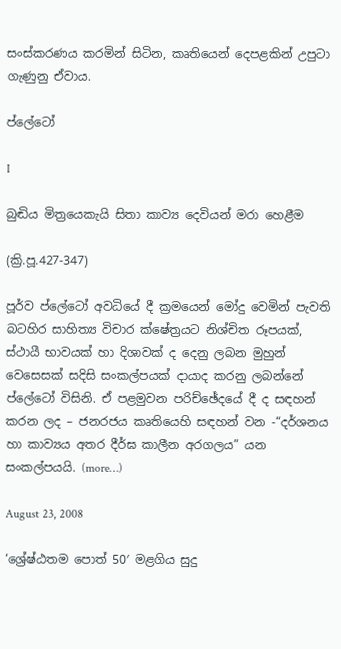සංස්කරණය කරමින් සිටින, කෘතියෙන් දෙපළකින් උපුටා ගැණුනු ඒවාය.

ප්ලේටෝ

I

බුඬිය මිත්‍රයෙකැයි සිතා කාව්‍ය දෙවියන් මරා හෙළීම

(ක්‍රි.පූ.427-347)

පූර්ව ප්ලේටෝ අවධියේ දී ක්‍රමයෙන් මෝදු වෙමින් පැවති බටහිර සාහිත්‍ය විචාර ක්ෂේත්‍රයට නිශ්චිත රූපයක්, ස්ථායී භාවයක් හා දිශාවක් ද දෙනු ලබන මුහුන් වෙසෙසක් සදිසි සංකල්පයක් දායාද කරනු ලබන්නේ ප්ලේටෝ විසිනි. ඒ පළමුවන පරිච්ඡේදයේ දී ද සඳහන් කරන ලද – ජනරජය ‍කෘතියෙහි සඳහන් වන -“දර්ශනය හා කාව්‍යය අතර දීර්ඝ කාලීන අරගලය” යන සංකල්ප‍යයි. (more…)

August 23, 2008

‘ශ්‍රේෂ්ඨතම පොත් 50′ මළගිය සුදු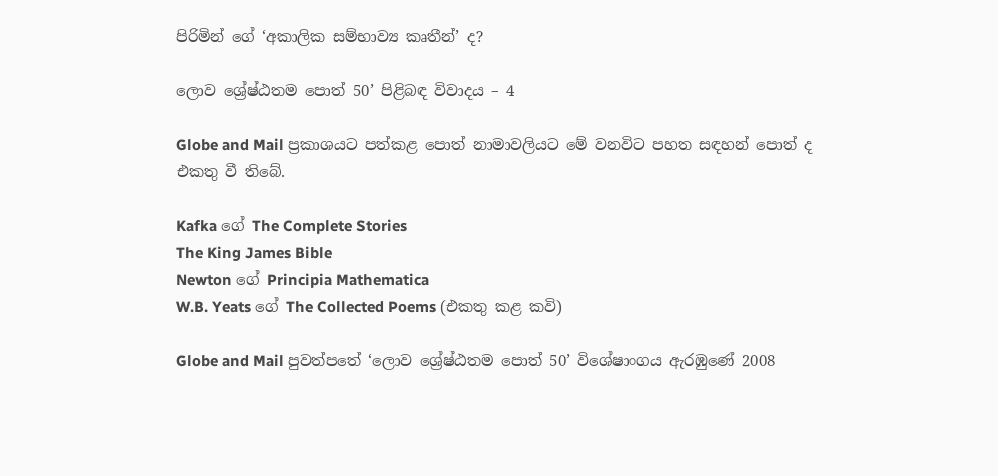පිරිමින් ගේ ‘අකාලික සම්භාව්‍ය කෘතීන්’ ද?

ලොව ශ්‍රේෂ්ඨතම පොත් 50’ පිළිබඳ විවාදය – 4

Globe and Mail ප්‍රකාශයට පත්කළ පොත් නාමාවලියට මේ වනවිට පහත සඳහන් පොත් ද එකතු වී තිබේ.

Kafka ගේ The Complete Stories
The King James Bible
Newton ගේ Principia Mathematica
W.B. Yeats ගේ The Collected Poems (එකතු කළ කවි)

Globe and Mail පුවත්පතේ ‘ලොව ශ්‍රේෂ්ඨතම පොත් 50’ විශේෂාංගය ඇරඹුණේ 2008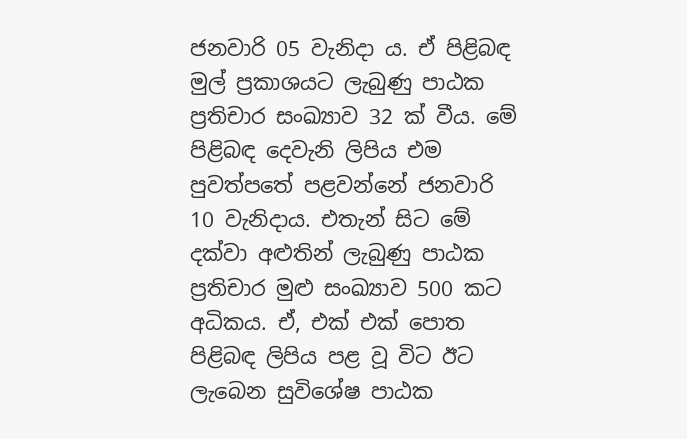ජනවාරි 05 වැනිදා ය. ඒ පිළිබඳ මුල් ප්‍රකාශයට ලැබුණු පාඨක ප්‍රතිචාර සංඛ්‍යාව 32 ක් වීය. මේ පිළිබඳ දෙවැනි ලිපිය එම පුවත්පතේ පළවන්නේ ජනවාරි 10 වැනිදාය. එතැන් සිට මේ දක්වා අළුතින් ලැබුණු පාඨක ප්‍රතිචාර මුළු සංඛ්‍යාව 500 කට අධික‍ය. ඒ, එක් එක් පොත පිළිබඳ ලිපිය පළ වූ විට ඊට ලැබෙන සුවිශේෂ පාඨක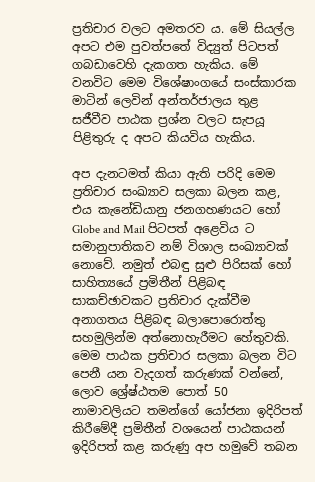ප්‍රතිචාර වලට අමතරව ය. මේ සියල්ල අපට එම පුවත්පතේ විද්‍යුත් පිටපත් ගබඩාවෙහි දැකගත හැකිය. මේ වනවිට මෙම විශේෂාංගයේ සංස්කාරක මාටින් ලෙවින් අන්තර්ජාලය තුළ සජීවීව පාඨක ප්‍රශ්න වලට සැපයූ පිළිතුරු ද අපට කියවිය හැකිය.

අප දැනටමත් කියා ඇති පරිදි මෙම ප්‍රතිචාර සංඛ්‍යාව සලකා බලන කළ, එය කැනේඩියානු ජනගහණයට හෝ Globe and Mail පිටපත් අළෙවිය ට සමානුපාතිකව නම් විශාල සංඛ්‍යාවක් නොවේ. නමුත් එබඳු සුළු පිරිසක් හෝ සාහිත්‍යයේ ප්‍රමිතීන් පිළිබඳ සාකච්ඡාවකට ප්‍රතිචාර දැක්වීම අනාගතය පිළිබඳ බලාපොරොත්තු සහමුලින්ම අත්නොහැරීමට හේතුවකි. මෙම පාඨක ප්‍රතිචාර සලකා බලන විට පෙනී යන වැදගත් කරුණක් වන්නේ, ලොව ශ්‍රේෂ්ඨතම පොත් 50 නාමාවලියට තමන්ගේ යෝජනා ඉදිරිපත් කිරීමේදී ප්‍රමිතීන් වශයෙන් පාඨකයන් ඉදිරිපත් කළ කරුණු අප හමුවේ තබන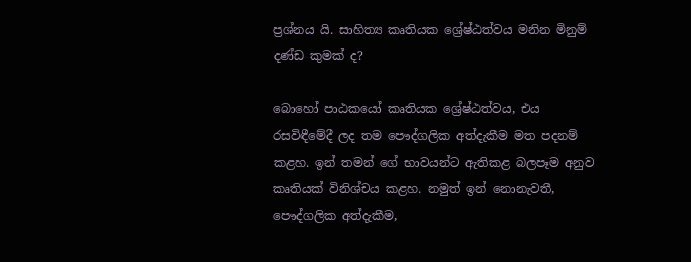ප්‍රශ්නය යි. සාහිත්‍ය කෘතියක ශ්‍රේෂ්ඨත්වය මනින මිනුම් දණ්ඩ කුමක් ද?

බොහෝ පාඨකයෝ කෘතියක ශ්‍රේෂ්ඨත්වය, එය රසවිඳීමේදී ලද තම පෞද්ගලික අත්දැකීම මත පදනම් කළහ. ඉන් තමන් ගේ භාවයන්ට ඇතිකළ බලපෑම අනුව කෘතියක් විනිශ්චය කළහ. නමුත් ඉන් නොනැවතී, පෞද්ගලික අත්දැකීම,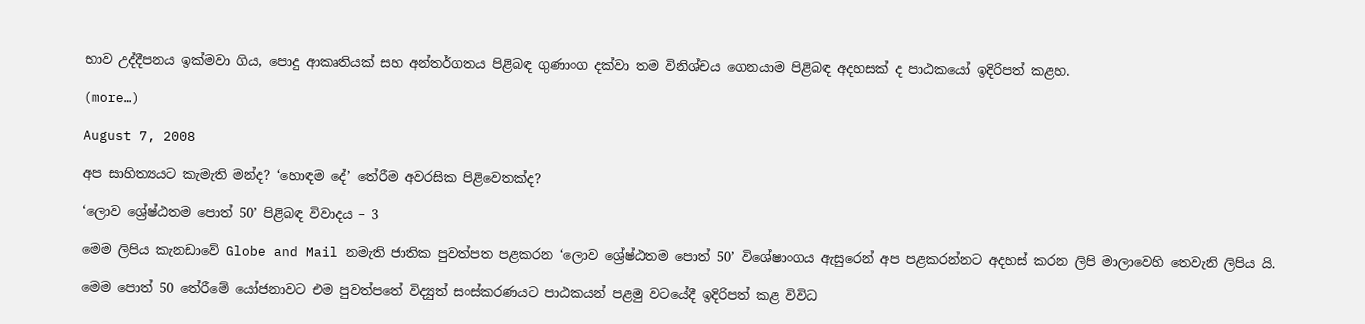භාව උද්දීපනය ඉක්මවා ගිය, පොදු ආකෘතියක් සහ අන්තර්ගතය පිළිබඳ ගුණාංග දක්වා තම විනිශ්චය ගෙනයාම පිළිබඳ අදහසක් ද පාඨකයෝ ඉදිරිපත් කළහ.

(more…)

August 7, 2008

අප සාහිත්‍යයට කැමැති මන්ද? ‘හොඳම දේ’ තේරීම අවරසික පිළිවෙතක්ද?

‘ලොව ශ්‍රේෂ්ඨතම පොත් 50’ පිළිබඳ විවාදය – 3

මෙම ලිපිය කැනඩාවේ Globe and Mail නමැති ජාතික පුවත්පත පළකරන ‘ලොව ශ්‍රේෂ්ඨතම පොත් 50’ විශේෂාංගය ඇසුරෙන් අප පළකරන්නට අදහස් කරන ලිපි මාලාවෙහි තෙවැනි ලිපිය යි.

මෙම පොත් 50 තේරීමේ යෝජනාවට එම පුවත්පතේ විද්‍යුත් සංස්කරණයට පාඨකයන් පළමු වටයේදී ඉදිරිපත් කළ විවිධ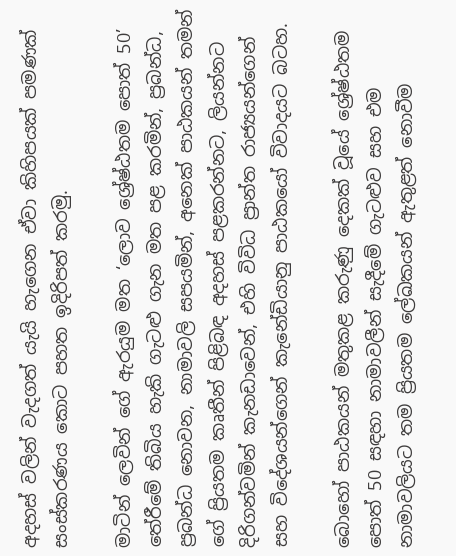අදහස් වලින් වැදගත් යැයි හැ‍ගෙන ඒවා කිහිපයක් පමණක් සංස්කරණය කොට පහත ඉදිරිපත් කරමු.

මාටින් ලෙවින් ගේ ඇරයුම මත ‘ලොව ශ්‍රේෂ්ඨතම පොත් 50’ තේරීමේ තිබිය හැකි ගැටළු ගැන මත පළ කරමින්, ප්‍රබන්ධ, ප්‍රබන්ධ නොවන, නාමාවලි සපයමින්, අනෙක් පාඨකයන් තමන් ගේ ප්‍රියතම කෘතීන් පිළිබඳ අදහස් පළකරන්නට, ලියන්නට දිරිගන්වමින් කැනඩාවෙන්, එහි විවිධ ප්‍රාන්ත රාජ්‍යයන්ගෙන් සහ විදේශයන්ගෙන් කැනේඩියානු පාඨකයෝ විවාදයට බටහ.

බොහෝ පාඨකයන් මතුකළ කරුණු දෙකක් වූයේ ශ්‍රේෂ්ඨතම පොත් 50 සඳහා නාමාවලීන් සැදීමේ ගැටළුව සහ එම නාමාවලියට තම ප්‍රියතම ලේඛකයන් ඇතුළත් නොවීම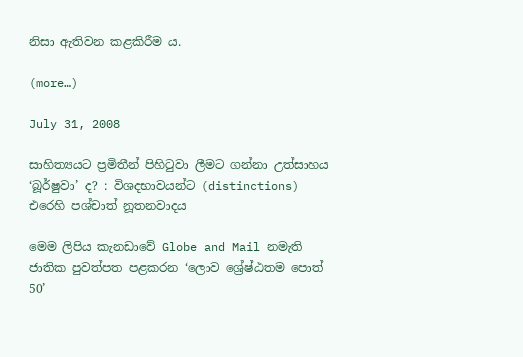නිසා ඇතිවන කළකිරීම ය.

(more…)

July 31, 2008

සාහිත්‍යයට ප්‍රමිතීන් පිහිටුවා ලීමට ගන්නා උත්සාහය ‘බූර්ෂුවා’ ද? : විශදභාවයන්ට (distinctions) එරෙහි පශ්චාත් නූතනවාදය

මෙම ලිපිය කැනඩාවේ Globe and Mail නමැති ජාතික පුවත්පත පළකරන ‘ලොව ශ්‍රේෂ්ඨතම පොත් 50’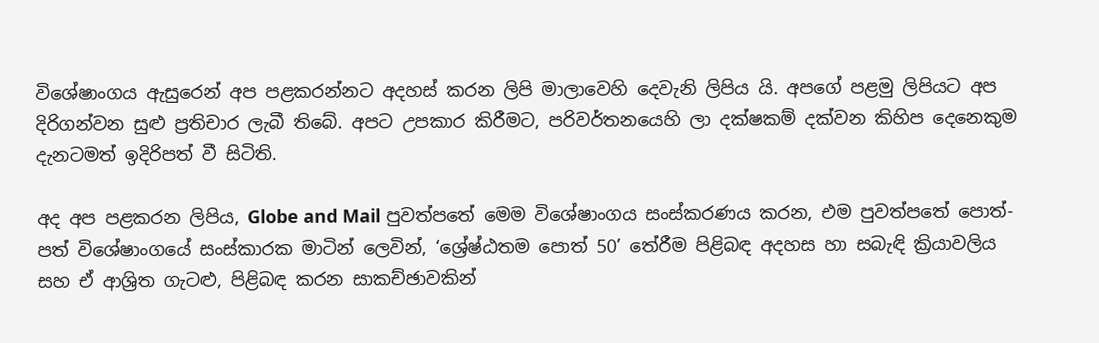විශේෂාංගය ඇසුරෙන් අප පළකරන්නට අදහස් කරන ලිපි මාලාවෙහි දෙවැනි ලිපිය යි. අපගේ පළමු ලිපියට අප දිරිගන්වන සුළු ප්‍රතිචාර ලැබී තිබේ. අපට උපකාර කිරීමට, පරිවර්තනයෙහි ලා දක්ෂකම් දක්වන කිහිප දෙනෙකුම දැනටමත් ඉදිරිපත් වී සිටිති.

අද අප පළකරන ලිපිය, Globe and Mail පුවත්පතේ මෙම විශේෂාංගය සංස්කරණය කරන, එම පුවත්පතේ පොත්-පත් විශේෂාංගයේ සංස්කාරක මාටින් ලෙවින්, ‘ශ්‍රේෂ්ඨතම පොත් 50’ තේරීම පිළිබඳ අදහස හා සබැඳි ක්‍රියාවලිය සහ ඒ ආශ්‍රිත ගැටළු, පිළිබඳ කරන සාකච්ඡාවකින්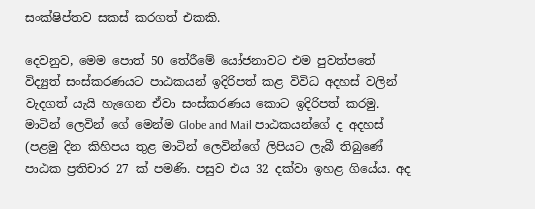සංක්ෂිප්තව සකස් කරගත් එකකි.

දෙවනුව, මෙම පොත් 50 තේරීමේ යෝජනාවට එම පුවත්පතේ විද්‍යුත් සංස්කරණයට පාඨකයන් ඉදිරිපත් කළ විවිධ අදහස් වලින් වැදගත් යැයි හැ‍ගෙන ඒවා සංස්කරණය කොට ඉදිරිපත් කරමු. මාටින් ලෙවින් ගේ මෙන්ම Globe and Mail පාඨකයන්ගේ ද අදහස් (පළමු දින කිහිපය තුළ මාටින් ලෙවින්ගේ ලිපියට ලැබී තිබුණේ පාඨක ප්‍රතිචාර 27 ක් පමණි. පසුව එය 32 දක්වා ඉහළ ගියේය. අද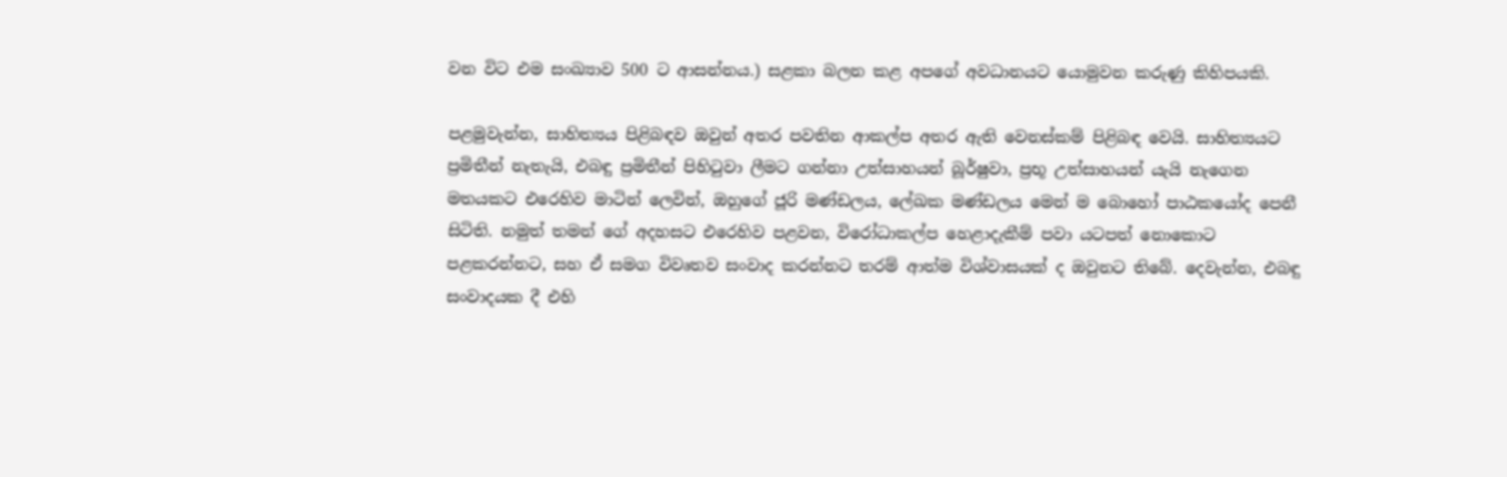වන විට එම සංඛ්‍යාව 500 ට ආසන්නය.) සළකා බලන කළ අපගේ අවධානයට යොමුවන කරුණු කිහිපයකි.

පළමුවැන්න, සාහිත්‍යය පිළිබඳව ඔවුන් අතර පවතින ආකල්ප අතර ඇති වෙනස්කම් පිළිබඳ වෙයි. සාහිත්‍යයට ප්‍රමිතීන් නැතැයි, එබඳු ප්‍රමිතීන් පිහිටුවා ලීමට ගන්නා උත්සාහයන් බූර්ෂුවා, ප්‍රභූ උත්සාහයන් යැයි නැගෙන මතයකට එරෙහිව මාටින් ලෙවින්, ඔහුගේ ජූරි මණ්ඩලය, ලේඛක මණ්ඩලය මෙන් ම බොහෝ පාඨකයෝද පෙනී සිටිති. නමුත් තමන් ගේ අදහසට එරෙහිව පළවන, විරෝධාකල්ප හෙළාදැකීම් පවා යටපත් නොකොට පළකරන්නට, සහ ඒ සමග විවෘතව සංවාද කරන්නට තරම් ආත්ම විශ්වාසයක් ද ඔවුනට තිබේ. දෙවැන්න, එබඳු සංවාදයක දී එහි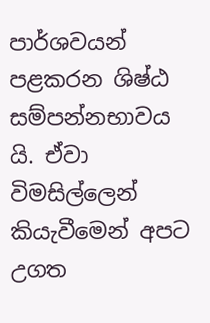පාර්ශවයන් පළකරන ශිෂ්ඨ සම්පන්නභාවය යි. ඒවා විමසිල්ලෙන් කියැවීමෙන් අපට උගත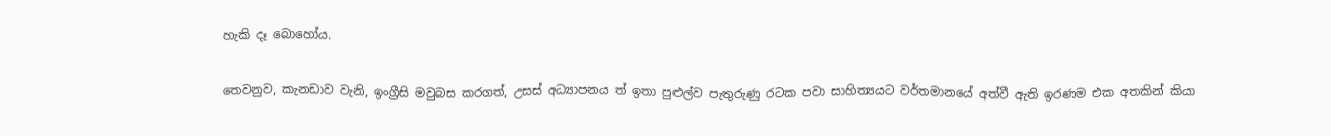හැකි දෑ බොහෝය.

තෙවනුව, කැනඩාව වැනි, ඉංග්‍රීසි මවුබස කරගත්, උසස් අධ්‍යාපනය ත් ඉතා පුළුල්ව පැතුරුණු රටක පවා සාහිත්‍යයට වර්තමානයේ අත්වී ඇති ඉරණම එක අතකින් කියා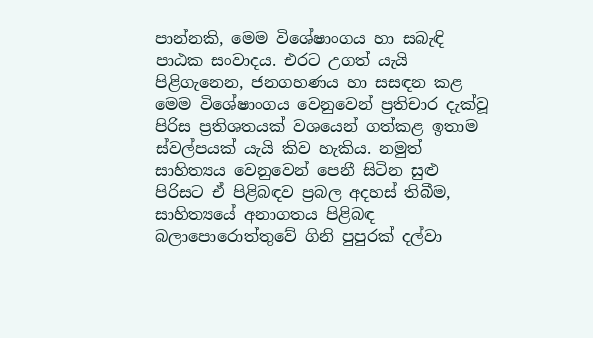පාන්නකි, මෙම විශේෂාංගය හා සබැඳි පාඨක සංවාදය. එරට උගත් යැයි පිළිගැනෙන, ජනගහණය හා සසඳන කළ මෙම විශේෂාංගය වෙනුවෙන් ප්‍රතිචාර දැක්වූ පිරිස ප්‍රතිශතයක් වශයෙන් ගත්කළ ඉතාම ස්වල්පයක් යැයි කිව හැකිය. නමුත් සාහිත්‍යය වෙනුවෙන් පෙනී සිටින සුළු පිරිසට ඒ පිළිබඳව ප්‍රබල අදහස් තිබීම, සාහිත්‍යයේ අනාගතය පිළිබඳ බලාපොරොත්තුවේ ගිනි පුපුරක් දල්වා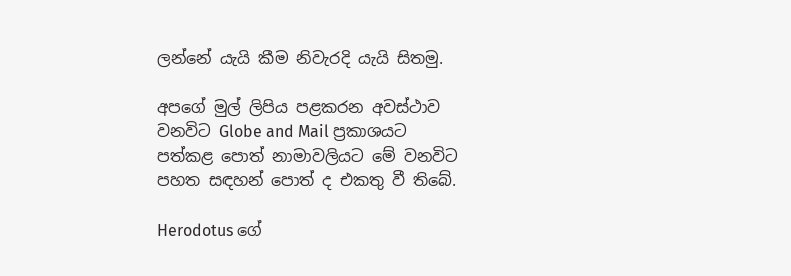ලන්නේ යැයි කීම නිවැරදි යැයි සිතමු.

අපගේ මුල් ලිපිය පළකරන අවස්ථාව වනවිට Globe and Mail ප්‍රකාශයට පත්කළ පොත් නාමාවලියට මේ වනවිට පහත සඳහන් පොත් ද එකතු වී තිබේ.

Herodotus ගේ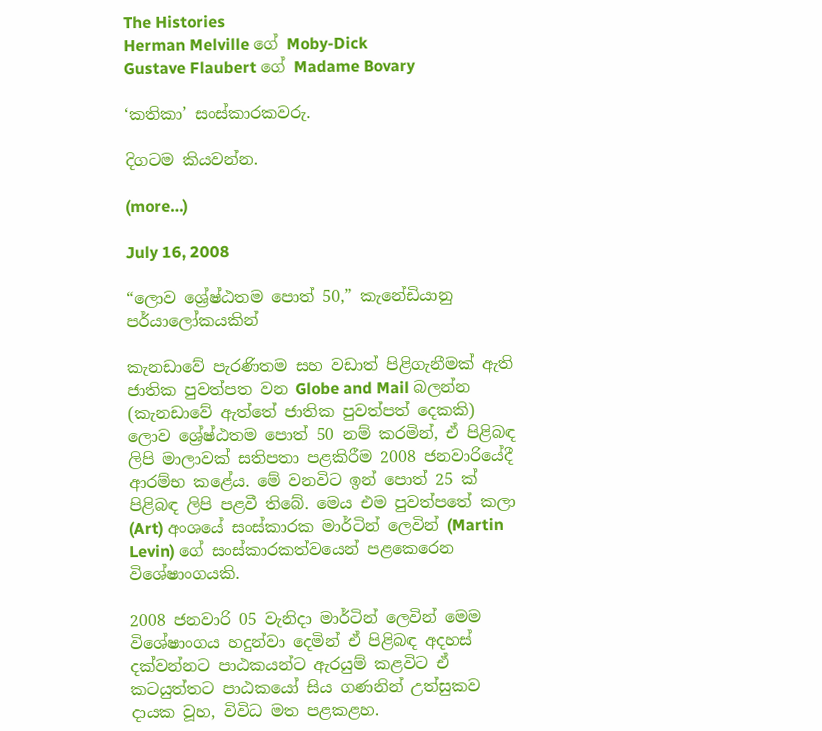The Histories
Herman Melville ගේ Moby-Dick
Gustave Flaubert ගේ Madame Bovary

‘කතිකා’ සංස්කාරකවරු.

දිගටම කියවන්න.

(more…)

July 16, 2008

“ලොව ශ්‍රේෂ්ඨතම පොත් 50,” කැනේඩියානු පර්යාලෝකයකින්

කැනඩාවේ පැරණිතම සහ වඩාත් පිළිගැනීමක් ඇති ජාතික පුවත්පත වන Globe and Mail බලන්න (කැනඩාවේ ඇත්තේ ජාතික පුවත්පත් දෙකකි) ලොව ශ්‍රේෂ්ඨතම පොත් 50 නම් කරමින්, ඒ පිළිබඳ ලිපි මාලාවක් සතිපතා පළකිරීම 2008 ජනවාරියේදී ආරම්භ කළේය. මේ වනවිට ඉන් පොත් 25 ක් පිළිබඳ ලිපි පළවී තිබේ. මෙය එම පුවත්පතේ කලා (Art) අංශයේ සංස්කාරක මාර්ටින් ලෙවින් (Martin Levin) ගේ සංස්කාරකත්වයෙන් පළකෙරෙන විශේෂාංගයකි.

2008 ජනවාරි 05 වැනිදා මාර්ටින් ලෙවින් මෙම විශේෂාංගය හදුන්වා දෙමින් ඒ පිළිබඳ අදහස් දක්වන්නට පාඨකයන්ට ඇරයුම් කළවිට ඒ කටයුත්තට පාඨකයෝ සිය ගණනින් උත්සුකව දායක වූහ, විවිධ මත පළකළහ.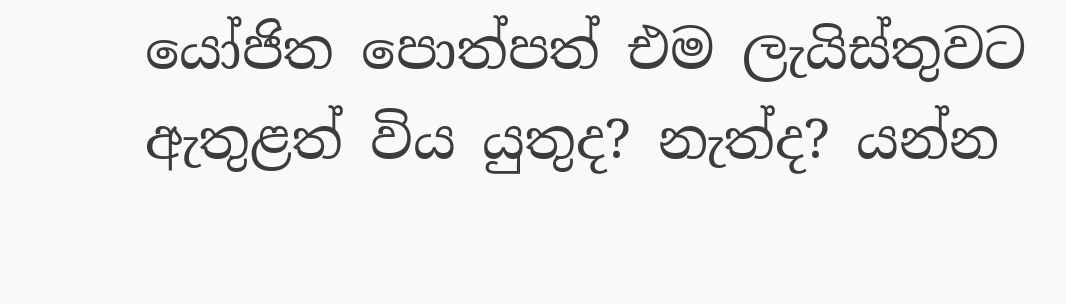යෝජිත පොත්පත් එම ලැයිස්තුවට ඇතුළත් විය යුතුද? නැත්ද? යන්න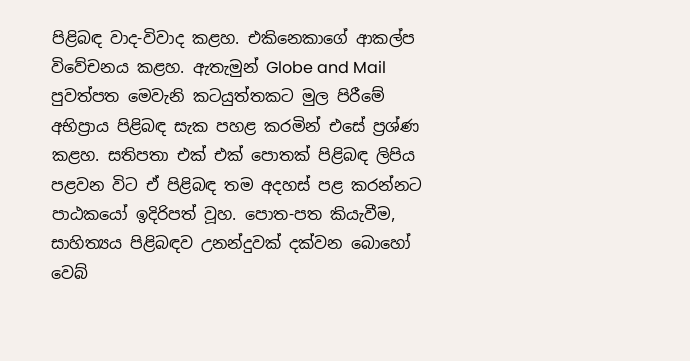පිළිබඳ වාද-විවාද කළහ. එකිනෙකාගේ ආකල්ප විවේචනය කළහ. ඇතැමුන් Globe and Mail පුවත්පත මෙවැනි කටයුත්තකට මුල පිරීමේ අභිප්‍රාය පිළිබඳ සැක පහළ කරමින් එසේ ප්‍රශ්ණ කළහ. සතිපතා එක් එක් පොතක් පිළිබඳ ලිපිය පළවන විට ඒ පිළිබඳ තම අදහස් පළ කරන්නට පාඨකයෝ ඉදිරිපත් වූහ. පොත-පත කියැවීම, සාහිත්‍යය පිළිබඳව උනන්දුවක් දක්වන බොහෝ වෙබ්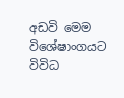අඩවි මෙම විශේෂාංගයට විවිධ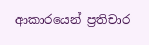ආකාරයෙන් ප්‍රතිචාර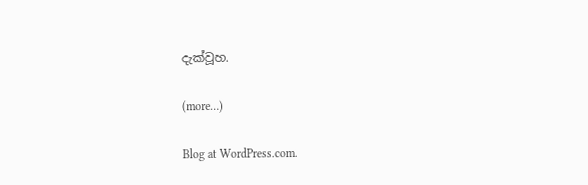දැක්වූහ.

(more…)

Blog at WordPress.com.